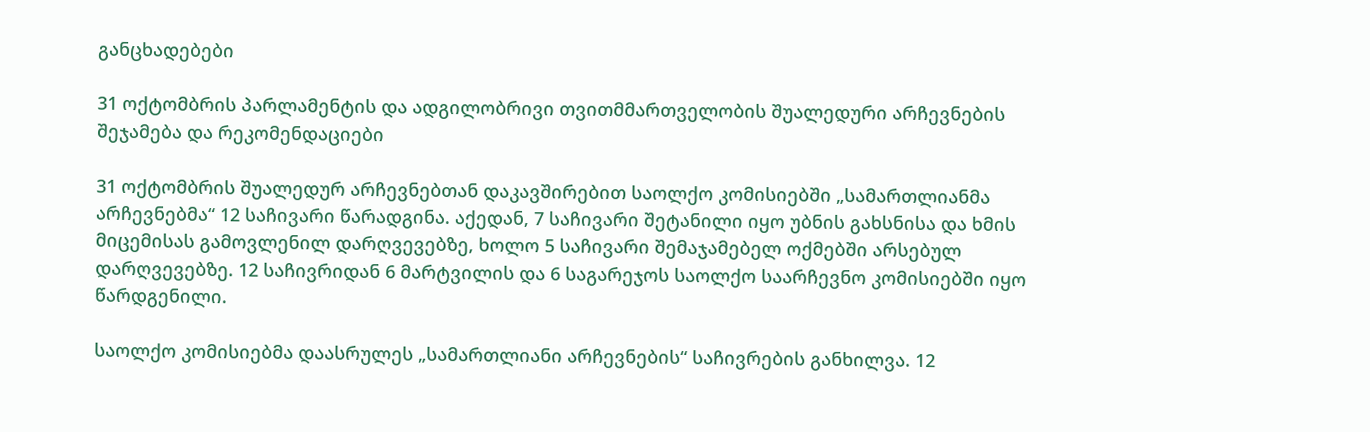განცხადებები

31 ოქტომბრის პარლამენტის და ადგილობრივი თვითმმართველობის შუალედური არჩევნების შეჯამება და რეკომენდაციები

31 ოქტომბრის შუალედურ არჩევნებთან დაკავშირებით საოლქო კომისიებში „სამართლიანმა არჩევნებმა“ 12 საჩივარი წარადგინა. აქედან, 7 საჩივარი შეტანილი იყო უბნის გახსნისა და ხმის მიცემისას გამოვლენილ დარღვევებზე, ხოლო 5 საჩივარი შემაჯამებელ ოქმებში არსებულ დარღვევებზე. 12 საჩივრიდან 6 მარტვილის და 6 საგარეჯოს საოლქო საარჩევნო კომისიებში იყო წარდგენილი.

საოლქო კომისიებმა დაასრულეს „სამართლიანი არჩევნების“ საჩივრების განხილვა. 12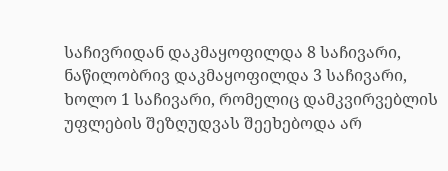საჩივრიდან დაკმაყოფილდა 8 საჩივარი, ნაწილობრივ დაკმაყოფილდა 3 საჩივარი, ხოლო 1 საჩივარი, რომელიც დამკვირვებლის უფლების შეზღუდვას შეეხებოდა არ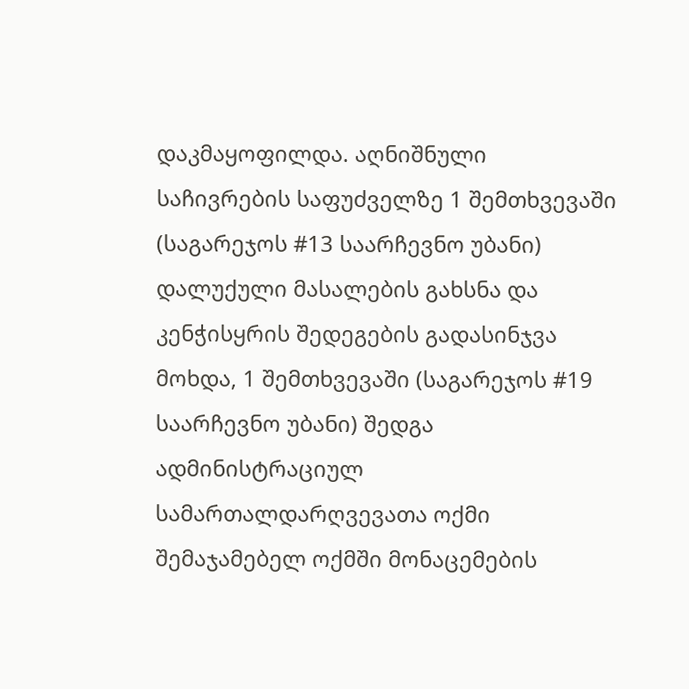დაკმაყოფილდა. აღნიშნული საჩივრების საფუძველზე 1 შემთხვევაში (საგარეჯოს #13 საარჩევნო უბანი) დალუქული მასალების გახსნა და კენჭისყრის შედეგების გადასინჯვა მოხდა, 1 შემთხვევაში (საგარეჯოს #19 საარჩევნო უბანი) შედგა ადმინისტრაციულ სამართალდარღვევათა ოქმი შემაჯამებელ ოქმში მონაცემების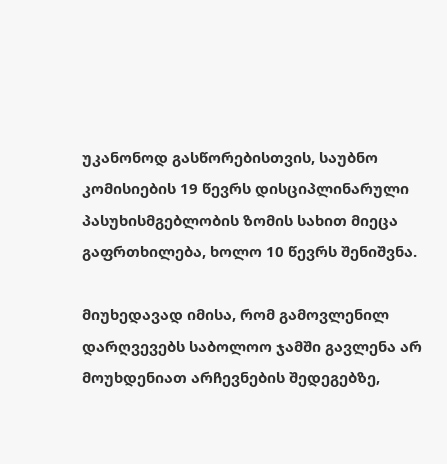უკანონოდ გასწორებისთვის, საუბნო კომისიების 19 წევრს დისციპლინარული პასუხისმგებლობის ზომის სახით მიეცა გაფრთხილება, ხოლო 10 წევრს შენიშვნა.

მიუხედავად იმისა, რომ გამოვლენილ დარღვევებს საბოლოო ჯამში გავლენა არ მოუხდენიათ არჩევნების შედეგებზე,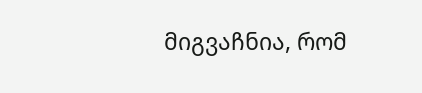მიგვაჩნია, რომ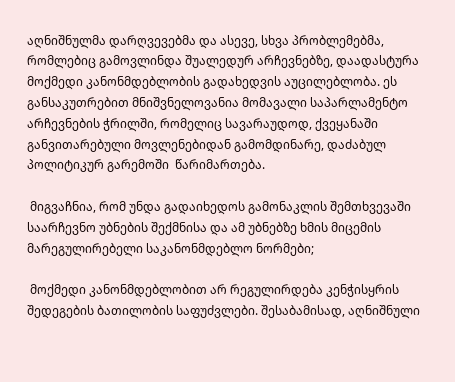აღნიშნულმა დარღვევებმა და ასევე, სხვა პრობლემებმა, რომლებიც გამოვლინდა შუალედურ არჩევნებზე, დაადასტურა მოქმედი კანონმდებლობის გადახედვის აუცილებლობა. ეს განსაკუთრებით მნიშვნელოვანია მომავალი საპარლამენტო არჩევნების ჭრილში, რომელიც სავარაუდოდ, ქვეყანაში განვითარებული მოვლენებიდან გამომდინარე, დაძაბულ პოლიტიკურ გარემოში  წარიმართება.

 მიგვაჩნია, რომ უნდა გადაიხედოს გამონაკლის შემთხვევაში საარჩევნო უბნების შექმნისა და ამ უბნებზე ხმის მიცემის მარეგულირებელი საკანონმდებლო ნორმები;

 მოქმედი კანონმდებლობით არ რეგულირდება კენჭისყრის შედეგების ბათილობის საფუძვლები. შესაბამისად, აღნიშნული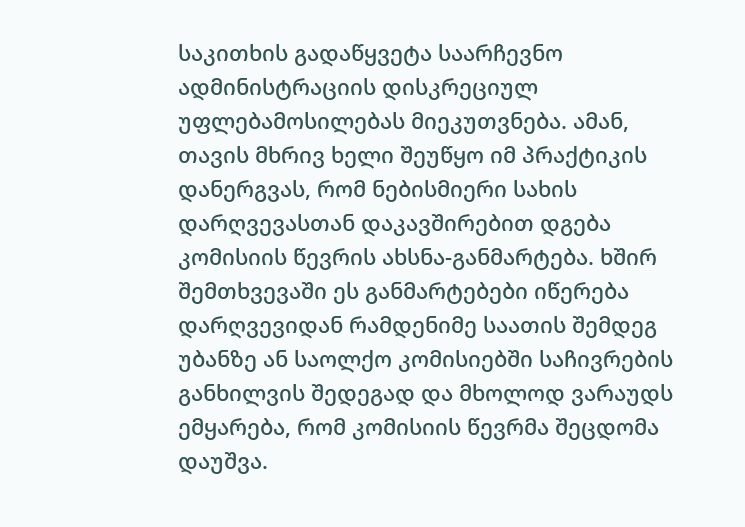საკითხის გადაწყვეტა საარჩევნო ადმინისტრაციის დისკრეციულ უფლებამოსილებას მიეკუთვნება. ამან, თავის მხრივ ხელი შეუწყო იმ პრაქტიკის დანერგვას, რომ ნებისმიერი სახის დარღვევასთან დაკავშირებით დგება კომისიის წევრის ახსნა-განმარტება. ხშირ შემთხვევაში ეს განმარტებები იწერება დარღვევიდან რამდენიმე საათის შემდეგ უბანზე ან საოლქო კომისიებში საჩივრების განხილვის შედეგად და მხოლოდ ვარაუდს ემყარება, რომ კომისიის წევრმა შეცდომა დაუშვა.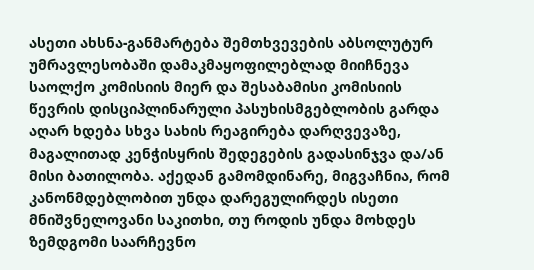ასეთი ახსნა-განმარტება შემთხვევების აბსოლუტურ უმრავლესობაში დამაკმაყოფილებლად მიიჩნევა საოლქო კომისიის მიერ და შესაბამისი კომისიის წევრის დისციპლინარული პასუხისმგებლობის გარდა აღარ ხდება სხვა სახის რეაგირება დარღვევაზე, მაგალითად კენჭისყრის შედეგების გადასინჯვა და/ან მისი ბათილობა. აქედან გამომდინარე, მიგვაჩნია, რომ კანონმდებლობით უნდა დარეგულირდეს ისეთი მნიშვნელოვანი საკითხი, თუ როდის უნდა მოხდეს ზემდგომი საარჩევნო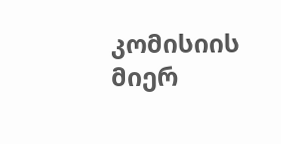კომისიის მიერ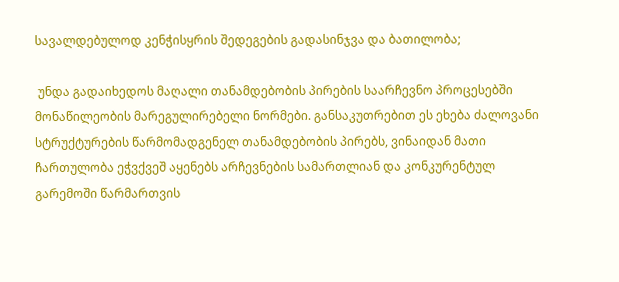სავალდებულოდ კენჭისყრის შედეგების გადასინჯვა და ბათილობა;

 უნდა გადაიხედოს მაღალი თანამდებობის პირების საარჩევნო პროცესებში მონაწილეობის მარეგულირებელი ნორმები. განსაკუთრებით ეს ეხება ძალოვანი სტრუქტურების წარმომადგენელ თანამდებობის პირებს, ვინაიდან მათი ჩართულობა ეჭვქვეშ აყენებს არჩევნების სამართლიან და კონკურენტულ გარემოში წარმართვის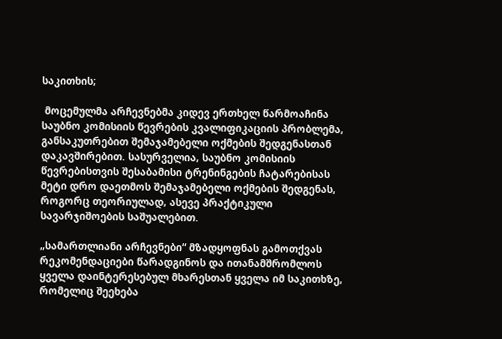საკითხის;

 მოცემულმა არჩევნებმა კიდევ ერთხელ წარმოაჩინა საუბნო კომისიის წევრების კვალიფიკაციის პრობლემა, განსაკუთრებით შემაჯამებელი ოქმების შედგენასთან დაკავშირებით. სასურველია, საუბნო კომისიის წევრებისთვის შესაბამისი ტრენინგების ჩატარებისას მეტი დრო დაეთმოს შემაჯამებელი ოქმების შედგენას, როგორც თეორიულად, ასევე პრაქტიკული სავარჯიშოების საშუალებით.

„სამართლიანი არჩევნები“ მზადყოფნას გამოთქვას რეკომენდაციები წარადგინოს და ითანამშრომლოს ყველა დაინტერესებულ მხარესთან ყველა იმ საკითხზე, რომელიც შეეხება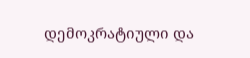დემოკრატიული და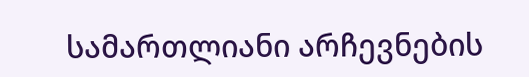სამართლიანი არჩევნების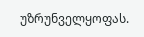უზრუნველყოფას.